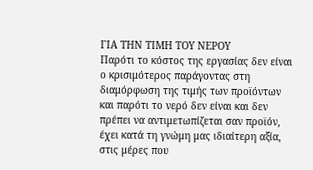ΓΙΑ ΤΗΝ ΤΙΜΗ ΤΟΥ ΝΕΡΟΥ
Παρότι το κόστος της εργασίας δεν είναι ο κρισιμότερος παράγοντας στη διαμόρφωση της τιμής των προϊόντων και παρότι το νερό δεν είναι και δεν πρέπει να αντιμετωπίζεται σαν προϊόν, έχει κατά τη γνώμη μας ιδιαίτερη αξία, στις μέρες που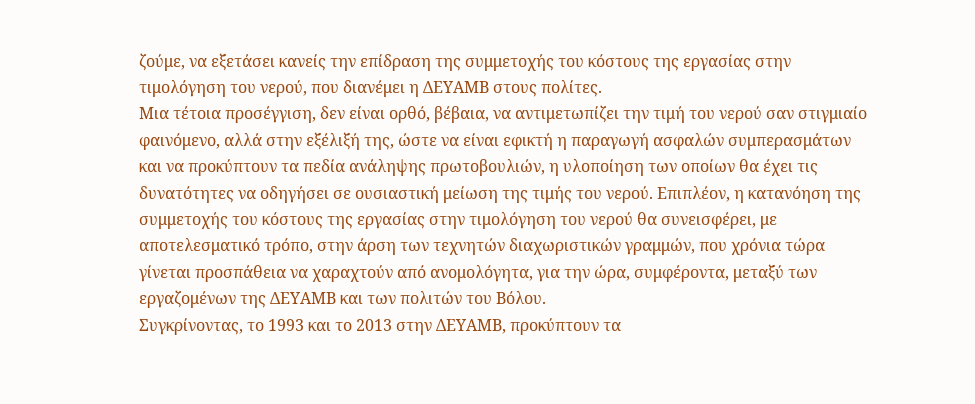ζούμε, να εξετάσει κανείς την επίδραση της συμμετοχής του κόστους της εργασίας στην τιμολόγηση του νερού, που διανέμει η ΔΕΥΑΜΒ στους πολίτες.
Μια τέτοια προσέγγιση, δεν είναι ορθό, βέβαια, να αντιμετωπίζει την τιμή του νερού σαν στιγμιαίο φαινόμενο, αλλά στην εξέλιξή της, ώστε να είναι εφικτή η παραγωγή ασφαλών συμπερασμάτων και να προκύπτουν τα πεδία ανάληψης πρωτοβουλιών, η υλοποίηση των οποίων θα έχει τις δυνατότητες να οδηγήσει σε ουσιαστική μείωση της τιμής του νερού. Επιπλέον, η κατανόηση της συμμετοχής του κόστους της εργασίας στην τιμολόγηση του νερού θα συνεισφέρει, με αποτελεσματικό τρόπο, στην άρση των τεχνητών διαχωριστικών γραμμών, που χρόνια τώρα γίνεται προσπάθεια να χαραχτούν από ανομολόγητα, για την ώρα, συμφέροντα, μεταξύ των εργαζομένων της ΔΕΥΑΜΒ και των πολιτών του Βόλου.
Συγκρίνοντας, το 1993 και το 2013 στην ΔΕΥΑΜΒ, προκύπτουν τα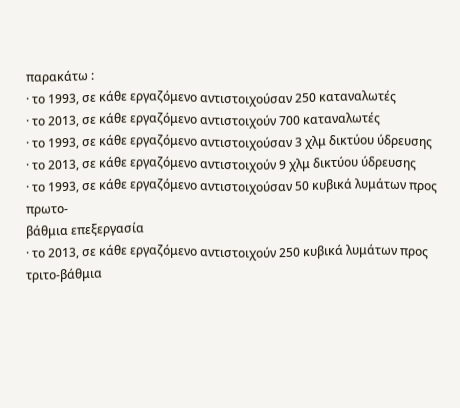παρακάτω :
· το 1993, σε κάθε εργαζόμενο αντιστοιχούσαν 250 καταναλωτές
· το 2013, σε κάθε εργαζόμενο αντιστοιχούν 700 καταναλωτές
· το 1993, σε κάθε εργαζόμενο αντιστοιχούσαν 3 χλμ δικτύου ύδρευσης
· το 2013, σε κάθε εργαζόμενο αντιστοιχούν 9 χλμ δικτύου ύδρευσης
· το 1993, σε κάθε εργαζόμενο αντιστοιχούσαν 50 κυβικά λυμάτων προς πρωτο-
βάθμια επεξεργασία
· το 2013, σε κάθε εργαζόμενο αντιστοιχούν 250 κυβικά λυμάτων προς τριτο-βάθμια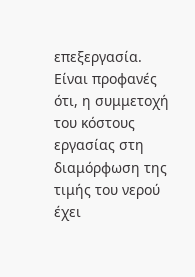επεξεργασία.
Είναι προφανές ότι, η συμμετοχή του κόστους εργασίας στη διαμόρφωση της τιμής του νερού έχει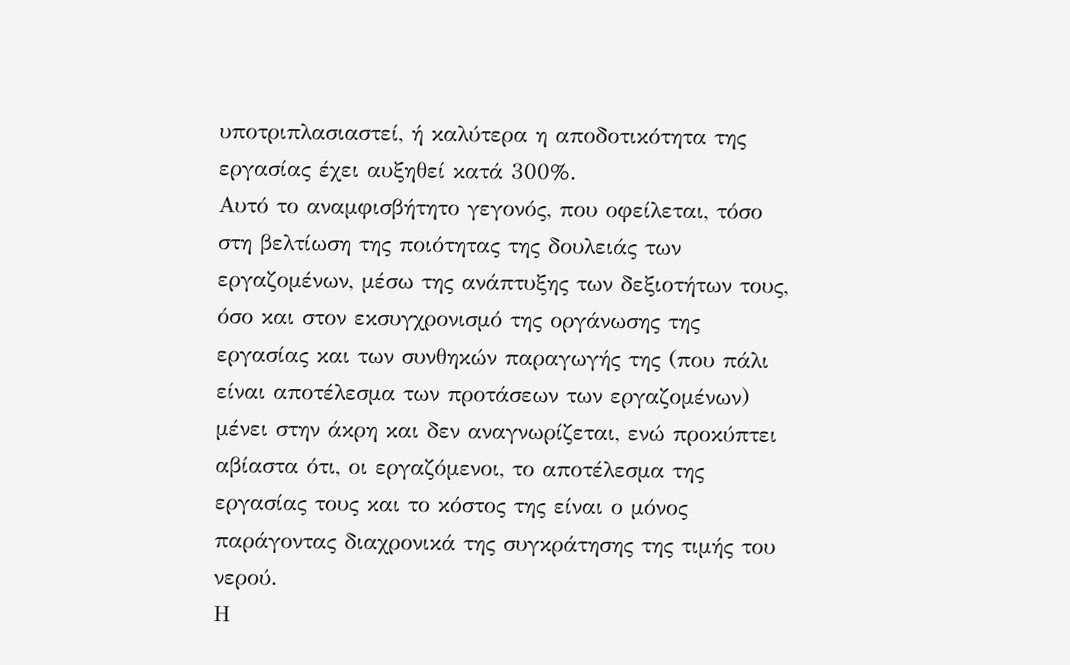υποτριπλασιαστεί, ή καλύτερα η αποδοτικότητα της εργασίας έχει αυξηθεί κατά 300%.
Αυτό το αναμφισβήτητο γεγονός, που οφείλεται, τόσο στη βελτίωση της ποιότητας της δουλειάς των εργαζομένων, μέσω της ανάπτυξης των δεξιοτήτων τους, όσο και στον εκσυγχρονισμό της οργάνωσης της εργασίας και των συνθηκών παραγωγής της (που πάλι είναι αποτέλεσμα των προτάσεων των εργαζομένων) μένει στην άκρη και δεν αναγνωρίζεται, ενώ προκύπτει αβίαστα ότι, οι εργαζόμενοι, το αποτέλεσμα της εργασίας τους και το κόστος της είναι ο μόνος παράγοντας διαχρονικά της συγκράτησης της τιμής του νερού.
Η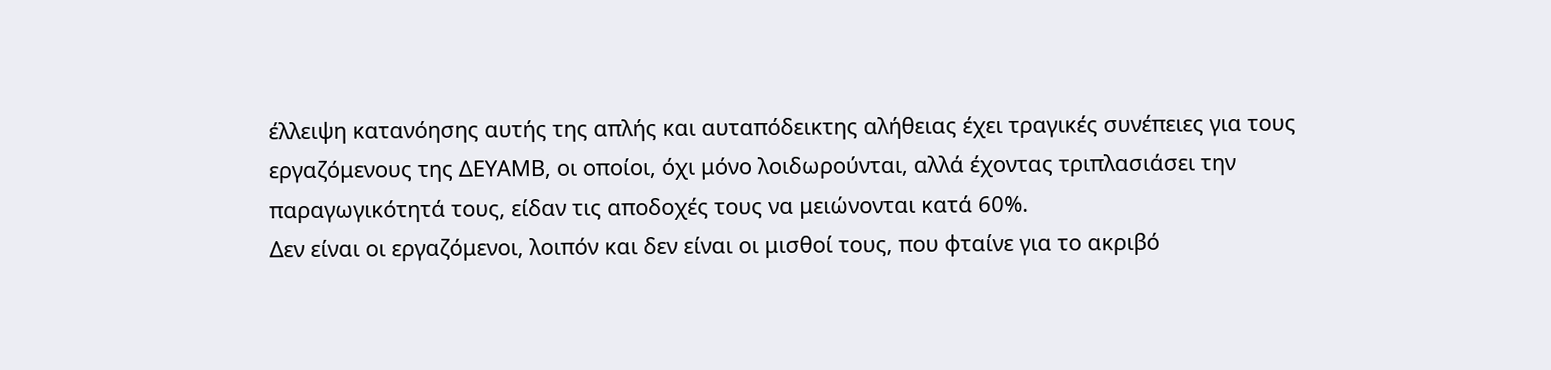έλλειψη κατανόησης αυτής της απλής και αυταπόδεικτης αλήθειας έχει τραγικές συνέπειες για τους εργαζόμενους της ΔΕΥΑΜΒ, οι οποίοι, όχι μόνο λοιδωρούνται, αλλά έχοντας τριπλασιάσει την παραγωγικότητά τους, είδαν τις αποδοχές τους να μειώνονται κατά 60%.
Δεν είναι οι εργαζόμενοι, λοιπόν και δεν είναι οι μισθοί τους, που φταίνε για το ακριβό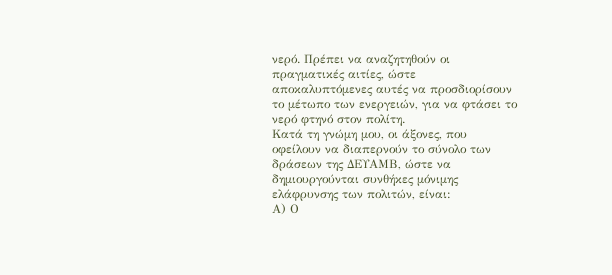νερό. Πρέπει να αναζητηθούν οι πραγματικές αιτίες, ώστε αποκαλυπτόμενες αυτές να προσδιορίσουν το μέτωπο των ενεργειών, για να φτάσει το νερό φτηνό στον πολίτη.
Κατά τη γνώμη μου, οι άξονες, που οφείλουν να διαπερνούν το σύνολο των δράσεων της ΔΕΥΑΜΒ, ώστε να δημιουργούνται συνθήκες μόνιμης ελάφρυνσης των πολιτών, είναι:
Α) Ο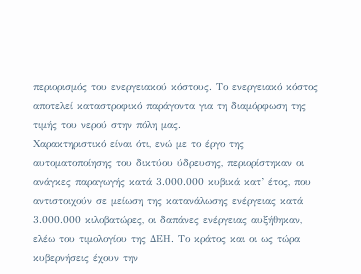περιορισμός του ενεργειακού κόστους. Το ενεργειακό κόστος αποτελεί καταστροφικό παράγοντα για τη διαμόρφωση της τιμής του νερού στην πόλη μας.
Χαρακτηριστικό είναι ότι, ενώ με το έργο της αυτοματοποίησης του δικτύου ύδρευσης, περιορίστηκαν οι ανάγκες παραγωγής κατά 3.000.000 κυβικά κατ’ έτος, που αντιστοιχούν σε μείωση της κατανάλωσης ενέργειας κατά 3.000.000 κιλοβατώρες, οι δαπάνες ενέργειας αυξήθηκαν, ελέω του τιμολογίου της ΔΕΗ. Το κράτος και οι ως τώρα κυβερνήσεις έχουν την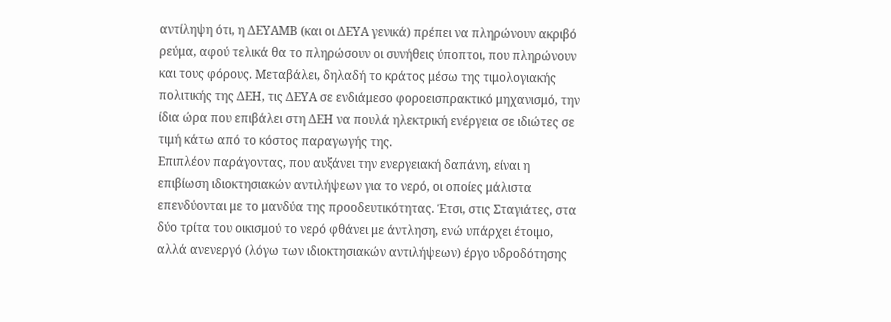αντίληψη ότι, η ΔΕΥΑΜΒ (και οι ΔΕΥΑ γενικά) πρέπει να πληρώνουν ακριβό ρεύμα, αφού τελικά θα το πληρώσουν οι συνήθεις ύποπτοι, που πληρώνουν και τους φόρους. Μεταβάλει, δηλαδή το κράτος μέσω της τιμολογιακής πολιτικής της ΔΕΗ, τις ΔΕΥΑ σε ενδιάμεσο φοροεισπρακτικό μηχανισμό, την ίδια ώρα που επιβάλει στη ΔΕΗ να πουλά ηλεκτρική ενέργεια σε ιδιώτες σε τιμή κάτω από το κόστος παραγωγής της.
Επιπλέον παράγοντας, που αυξάνει την ενεργειακή δαπάνη, είναι η επιβίωση ιδιοκτησιακών αντιλήψεων για το νερό, οι οποίες μάλιστα επενδύονται με το μανδύα της προοδευτικότητας. Έτσι, στις Σταγιάτες, στα δύο τρίτα του οικισμού το νερό φθάνει με άντληση, ενώ υπάρχει έτοιμο, αλλά ανενεργό (λόγω των ιδιοκτησιακών αντιλήψεων) έργο υδροδότησης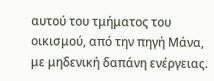αυτού του τμήματος του οικισμού, από την πηγή Μάνα, με μηδενική δαπάνη ενέργειας.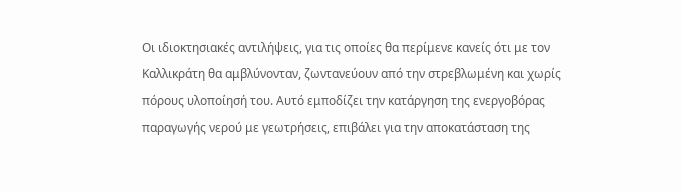Οι ιδιοκτησιακές αντιλήψεις, για τις οποίες θα περίμενε κανείς ότι με τον Καλλικράτη θα αμβλύνονταν, ζωντανεύουν από την στρεβλωμένη και χωρίς πόρους υλοποίησή του. Αυτό εμποδίζει την κατάργηση της ενεργοβόρας παραγωγής νερού με γεωτρήσεις, επιβάλει για την αποκατάσταση της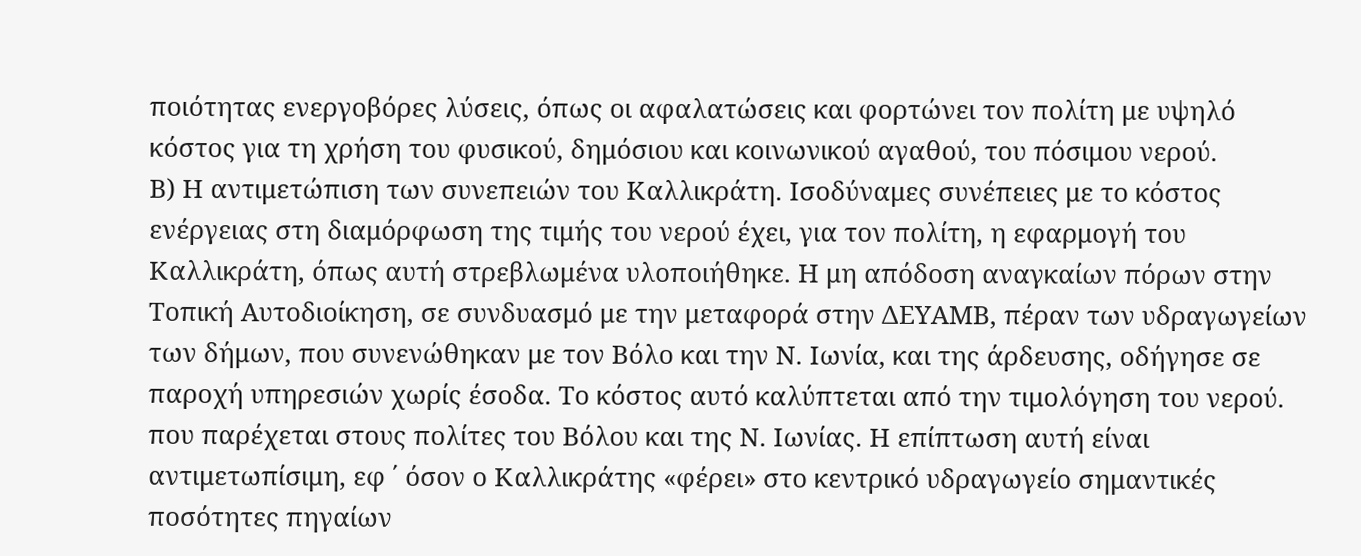ποιότητας ενεργοβόρες λύσεις, όπως οι αφαλατώσεις και φορτώνει τον πολίτη με υψηλό κόστος για τη χρήση του φυσικού, δημόσιου και κοινωνικού αγαθού, του πόσιμου νερού.
Β) Η αντιμετώπιση των συνεπειών του Καλλικράτη. Ισοδύναμες συνέπειες με το κόστος ενέργειας στη διαμόρφωση της τιμής του νερού έχει, για τον πολίτη, η εφαρμογή του Καλλικράτη, όπως αυτή στρεβλωμένα υλοποιήθηκε. Η μη απόδοση αναγκαίων πόρων στην Τοπική Αυτοδιοίκηση, σε συνδυασμό με την μεταφορά στην ΔΕΥΑΜΒ, πέραν των υδραγωγείων των δήμων, που συνενώθηκαν με τον Βόλο και την Ν. Ιωνία, και της άρδευσης, οδήγησε σε παροχή υπηρεσιών χωρίς έσοδα. Το κόστος αυτό καλύπτεται από την τιμολόγηση του νερού. που παρέχεται στους πολίτες του Βόλου και της Ν. Ιωνίας. Η επίπτωση αυτή είναι αντιμετωπίσιμη, εφ ΄ όσον ο Καλλικράτης «φέρει» στο κεντρικό υδραγωγείο σημαντικές ποσότητες πηγαίων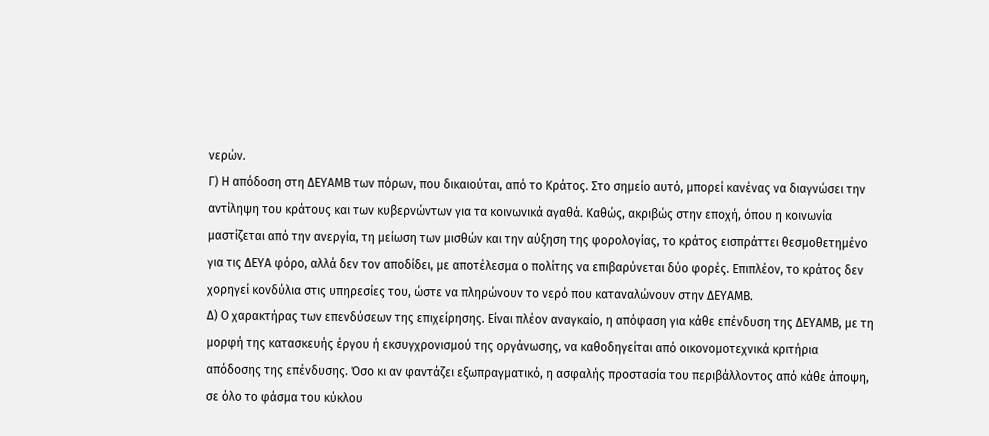νερών.
Γ) Η απόδοση στη ΔΕΥΑΜΒ των πόρων, που δικαιούται, από το Κράτος. Στο σημείο αυτό, μπορεί κανένας να διαγνώσει την αντίληψη του κράτους και των κυβερνώντων για τα κοινωνικά αγαθά. Καθώς, ακριβώς στην εποχή, όπου η κοινωνία μαστίζεται από την ανεργία, τη μείωση των μισθών και την αύξηση της φορολογίας, το κράτος εισπράττει θεσμοθετημένο για τις ΔΕΥΑ φόρο, αλλά δεν τον αποδίδει, με αποτέλεσμα ο πολίτης να επιβαρύνεται δύο φορές. Επιπλέον, το κράτος δεν χορηγεί κονδύλια στις υπηρεσίες του, ώστε να πληρώνουν το νερό που καταναλώνουν στην ΔΕΥΑΜΒ.
Δ) Ο χαρακτήρας των επενδύσεων της επιχείρησης. Είναι πλέον αναγκαίο, η απόφαση για κάθε επένδυση της ΔΕΥΑΜΒ, με τη μορφή της κατασκευής έργου ή εκσυγχρονισμού της οργάνωσης, να καθοδηγείται από οικονομοτεχνικά κριτήρια απόδοσης της επένδυσης. Όσο κι αν φαντάζει εξωπραγματικό, η ασφαλής προστασία του περιβάλλοντος από κάθε άποψη, σε όλο το φάσμα του κύκλου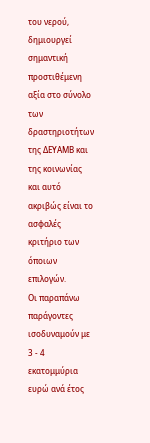του νερού, δημιουργεί σημαντική προστιθέμενη αξία στο σύνολο των δραστηριοτήτων της ΔΕΥΑΜΒ και της κοινωνίας και αυτό ακριβώς είναι το ασφαλές κριτήριο των όποιων επιλογών.
Οι παραπάνω παράγοντες ισοδυναμούν με 3 - 4 εκατομμύρια ευρώ ανά έτος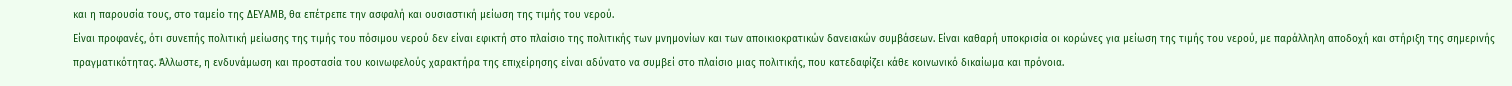και η παρουσία τους, στο ταμείο της ΔΕΥΑΜΒ, θα επέτρεπε την ασφαλή και ουσιαστική μείωση της τιμής του νερού.
Είναι προφανές, ότι συνεπής πολιτική μείωσης της τιμής του πόσιμου νερού δεν είναι εφικτή στο πλαίσιο της πολιτικής των μνημονίων και των αποικιοκρατικών δανειακών συμβάσεων. Είναι καθαρή υποκρισία οι κορώνες για μείωση της τιμής του νερού, με παράλληλη αποδοχή και στήριξη της σημερινής πραγματικότητας. Άλλωστε, η ενδυνάμωση και προστασία του κοινωφελούς χαρακτήρα της επιχείρησης είναι αδύνατο να συμβεί στο πλαίσιο μιας πολιτικής, που κατεδαφίζει κάθε κοινωνικό δικαίωμα και πρόνοια.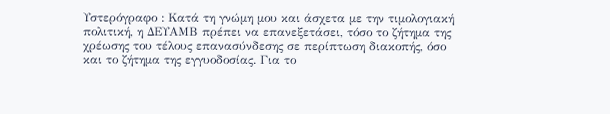Υστερόγραφο : Κατά τη γνώμη μου και άσχετα με την τιμολογιακή πολιτική, η ΔΕΥΑΜΒ πρέπει να επανεξετάσει, τόσο το ζήτημα της χρέωσης του τέλους επανασύνδεσης σε περίπτωση διακοπής, όσο και το ζήτημα της εγγυοδοσίας. Για το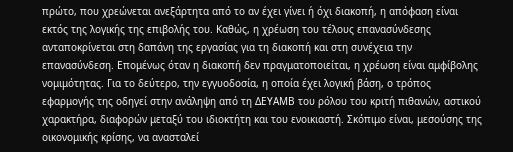πρώτο, που χρεώνεται ανεξάρτητα από το αν έχει γίνει ή όχι διακοπή, η απόφαση είναι εκτός της λογικής της επιβολής του. Καθώς, η χρέωση του τέλους επανασύνδεσης ανταποκρίνεται στη δαπάνη της εργασίας για τη διακοπή και στη συνέχεια την επανασύνδεση. Επομένως όταν η διακοπή δεν πραγματοποιείται, η χρέωση είναι αμφίβολης νομιμότητας. Για το δεύτερο, την εγγυοδοσία, η οποία έχει λογική βάση, ο τρόπος εφαρμογής της οδηγεί στην ανάληψη από τη ΔΕΥΑΜΒ του ρόλου του κριτή πιθανών, αστικού χαρακτήρα, διαφορών μεταξύ του ιδιοκτήτη και του ενοικιαστή. Σκόπιμο είναι, μεσούσης της οικονομικής κρίσης, να ανασταλεί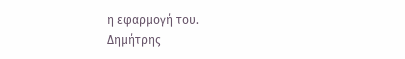η εφαρμογή του.
Δημήτρης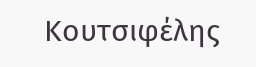Κουτσιφέλης